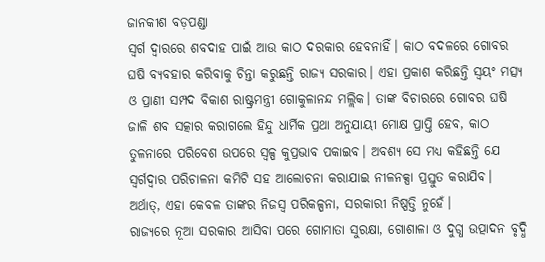ଜାନକୀଶ ବଡ଼ପଣ୍ଡା
ସ୍ୱର୍ଗ ଦ୍ୱାରରେ ଶବଦାହ ପାଇଁ ଆଉ କାଠ ଦରକାର ହେବନାହିଁ। କାଠ ବଦଳରେ ଗୋବର ଘଷି ବ୍ୟବହାର କରିବାକୁ ଚିନ୍ତା କରୁଛନ୍ତି ରାଜ୍ୟ ସରକାର। ଏହା ପ୍ରକାଶ କରିଛନ୍ତି ସ୍ୱୟଂ ମତ୍ସ୍ୟ ଓ ପ୍ରାଣୀ ସମ୍ପଦ ବିକାଶ ରାଷ୍ଟ୍ରମନ୍ତ୍ରୀ ଗୋକୁଳାନନ୍ଦ ମଲ୍ଲିକ। ତାଙ୍କ ବିଚାରରେ ଗୋବର ଘଷି ଜାଳି ଶବ ସତ୍କାର କରାଗଲେ ହିନ୍ଦୁ ଧାର୍ମିକ ପ୍ରଥା ଅନୁଯାୟୀ ମୋକ୍ଷ ପ୍ରାପ୍ତି ହେବ, କାଠ ତୁଳନାରେ ପରିବେଶ ଉପରେ ସ୍ୱଳ୍ପ କୁପ୍ରଭାବ ପକାଇବ। ଅବଶ୍ୟ ସେ ମଧ୍ୟ କହିଛନ୍ତି ଯେ ସ୍ୱର୍ଗଦ୍ୱାର ପରିଚାଳନା କମିଟି ସହ ଆଲୋଚନା କରାଯାଇ ନୀଳନକ୍ସା ପ୍ରସ୍ତୁତ କରାଯିବ। ଅର୍ଥାତ୍, ଏହା କେବଳ ତାଙ୍କର ନିଜସ୍ୱ ପରିକଳ୍ପନା, ସରକାରୀ ନିଷ୍ପତ୍ତି ନୁହେଁ।
ରାଜ୍ୟରେ ନୂଆ ସରକାର ଆସିବା ପରେ ଗୋମାତା ସୁରକ୍ଷା, ଗୋଶାଳା ଓ ଦୁଗ୍ଧ ଉତ୍ପାଦନ ବୃଦ୍ଧି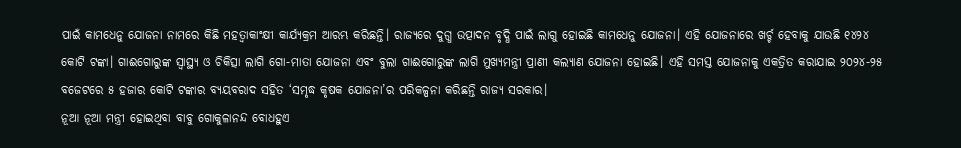ପାଇଁ କାମଧେନୁ ଯୋଜନା ନାମରେ କିଛି ମହତ୍ୱାକାଂକ୍ଷୀ କାର୍ଯ୍ୟକ୍ରମ ଆରମ୍ଭ କରିଛନ୍ତି। ରାଜ୍ୟରେ ଦୁଗ୍ଧ ଉତ୍ପାଦନ ବୃଦ୍ଧି ପାଇଁ ଲାଗୁ ହୋଇଛି କାମଧେନୁ ଯୋଜନା। ଏହି ଯୋଜନାରେ ଖର୍ଚ୍ଚ ହେବାକୁ ଯାଉଛି ୧୪୨୪ କୋଟି ଟଙ୍କା। ଗାଈଗୋରୁଙ୍କ ସ୍ୱାସ୍ଥ୍ୟ ଓ ଚିକିତ୍ସା ଲାଗି ଗୋ-ମାତା ଯୋଜନା ଏବଂ ବୁଲା ଗାଈଗୋରୁଙ୍କ ଲାଗି ମୁଖ୍ୟମନ୍ତ୍ରୀ ପ୍ରାଣୀ କଲ୍ୟାଣ ଯୋଜନା ହୋଇଛି। ଏହି ସମସ୍ତ ଯୋଜନାକୁ ଏକତ୍ରିତ କରାଯାଇ ୨୦୨୪-୨୫ ବଜେଟରେ ୫ ହଜାର କୋଟି ଟଙ୍କାର ବ୍ୟୟବରାଦ ସହିତ ‘ସମୃଦ୍ଧ କୃଷକ ଯୋଜନା’ର ପରିକଳ୍ପନା କରିଛନ୍ତି ରାଜ୍ୟ ସରକାର।
ନୂଆ ନୂଆ ମନ୍ତ୍ରୀ ହୋଇଥିବା ବାବୁ ଗୋକୁଳାନନ୍ଦ ବୋଧହୁଏ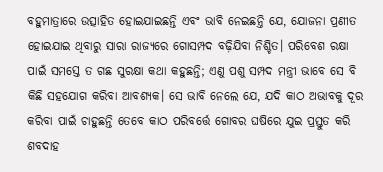ବହୁମାତ୍ରାରେ ଉତ୍ସାହିତ ହୋଇଯାଇଛନ୍ତି ଏବଂ ଭାବି ନେଇଛନ୍ତି ଯେ, ଯୋଜନା ପ୍ରଣୀତ ହୋଇଯାଇ ଥିବାରୁ ସାରା ରାଜ୍ୟରେ ଗୋସମ୍ପଦ ବଢ଼ିଯିବା ନିଶ୍ଚିତ। ପରିବେଶ ରକ୍ଷା ପାଇଁ ସମସ୍ତେ ତ ଗଛ ସୁରକ୍ଷା କଥା କହୁଛନ୍ତି; ଏଣୁ ପଶୁ ସମ୍ପଦ ମନ୍ତ୍ରୀ ଭାବେ ସେ ବି କିଛି ସହଯୋଗ କରିବା ଆବଶ୍ୟକ। ସେ ଭାବି ନେଲେ ଯେ, ଯଦି କାଠ ଅଭାବକୁ ଦୂର କରିବା ପାଇଁ ଚାହୁଛନ୍ତି ତେବେ କାଠ ପରିବର୍ତ୍ତେ ଗୋବର ଘଷିରେ ଯୁଇ ପ୍ରସ୍ତୁତ କରି ଶବଦାହ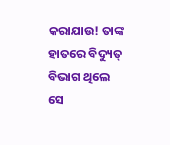କରାଯାଉ! ତାଙ୍କ ହାତରେ ବିଦ୍ୟୁତ୍ ବିଭାଗ ଥିଲେ ସେ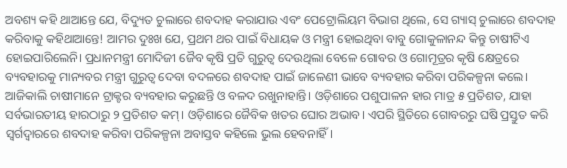ଅବଶ୍ୟ କହି ଥାଆନ୍ତେ ଯେ, ବିଦ୍ୟୁତ ଚୁଲାରେ ଶବଦାହ କରାଯାଉ ଏବଂ ପେଟ୍ରୋଲିୟମ ବିଭାଗ ଥିଲେ, ସେ ଗ୍ୟାସ୍ ଚୁଲାରେ ଶବଦାହ କରିବାକୁ କହିଥାଆନ୍ତେ! ଆମର ଦୁଃଖ ଯେ, ପ୍ରଥମ ଥର ପାଇଁ ବିଧାୟକ ଓ ମନ୍ତ୍ରୀ ହୋଇଥିବା ବାବୁ ଗୋକୁଳାନନ୍ଦ କିନ୍ତୁ ଚାଷୀଟିଏ ହୋଇପାରିଲେନି। ପ୍ରଧାନମନ୍ତ୍ରୀ ମୋଦିଜୀ ଜୈବ କୃଷି ପ୍ରତି ଗୁରୁତ୍ୱ ଦେଉଥିଲା ବେଳେ ଗୋବର ଓ ଗୋମୂତ୍ରର କୃଷି କ୍ଷେତ୍ରରେ ବ୍ୟବହାରକୁ ମାନ୍ୟବର ମନ୍ତ୍ରୀ ଗୁରୁତ୍ୱ ଦେବା ବଦଳରେ ଶବଦାହ ପାଇଁ ଜାଳେଣୀ ଭାବେ ବ୍ୟବହାର କରିବା ପରିକଳ୍ପନା କଲେ। ଆଜିକାଲି ଚାଷୀମାନେ ଟ୍ରାକ୍ଟର ବ୍ୟବହାର କରୁଛନ୍ତି ଓ ବଳଦ ରଖୁନାହାନ୍ତି। ଓଡ଼ିଶାରେ ପଶୁପାଳନ ହାର ମାତ୍ର ୫ ପ୍ରତିଶତ, ଯାହା ସର୍ବଭାରତୀୟ ହାରଠାରୁ ୨ ପ୍ରତିଶତ କମ୍। ଓଡ଼ିଶାରେ ଜୈବିକ ଖତର ଘୋର ଅଭାବ। ଏପରି ସ୍ଥିତିରେ ଗୋବରରୁ ଘଷି ପ୍ରସ୍ତୁତ କରି ସ୍ୱର୍ଗଦ୍ୱାରରେ ଶବଦାହ କରିବା ପରିକଳ୍ପନା ଅବାସ୍ତବ କହିଲେ ଭୁଲ ହେବନାହିଁ।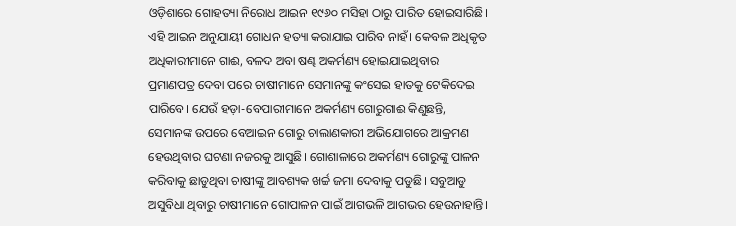ଓଡ଼ିଶାରେ ଗୋହତ୍ୟା ନିରୋଧ ଆଇନ ୧୯୬୦ ମସିହା ଠାରୁ ପାରିତ ହୋଇସାରିଛି। ଏହି ଆଇନ ଅନୁଯାୟୀ ଗୋଧନ ହତ୍ୟା କରାଯାଇ ପାରିବ ନାହଁ। କେବଳ ଅଧିକୃତ ଅଧିକାରୀମାନେ ଗାଈ, ବଳଦ ଅବା ଷଣ୍ଢ ଅକର୍ମଣ୍ୟ ହୋଇଯାଇଥିବାର ପ୍ରମାଣପତ୍ର ଦେବା ପରେ ଚାଷୀମାନେ ସେମାନଙ୍କୁ କଂସେଇ ହାତକୁ ଟେକିଦେଇ ପାରିବେ। ଯେଉଁ ହଡ଼ା-ବେପାରୀମାନେ ଅକର୍ମଣ୍ୟ ଗୋରୁଗାଈ କିଣୁଛନ୍ତି, ସେମାନଙ୍କ ଉପରେ ବେଆଇନ ଗୋରୁ ଚାଲାଣକାରୀ ଅଭିଯୋଗରେ ଆକ୍ରମଣ ହେଉଥିବାର ଘଟଣା ନଜରକୁ ଆସୁଛି। ଗୋଶାଳାରେ ଅକର୍ମଣ୍ୟ ଗୋରୁଙ୍କୁ ପାଳନ କରିବାକୁ ଛାଡୁଥିବା ଚାଷୀଙ୍କୁ ଆବଶ୍ୟକ ଖର୍ଚ୍ଚ ଜମା ଦେବାକୁ ପଡୁଛି। ସବୁଆଡୁ ଅସୁବିଧା ଥିବାରୁ ଚାଷୀମାନେ ଗୋପାଳନ ପାଇଁ ଆଗଭଳି ଆଗଭର ହେଉନାହାନ୍ତି।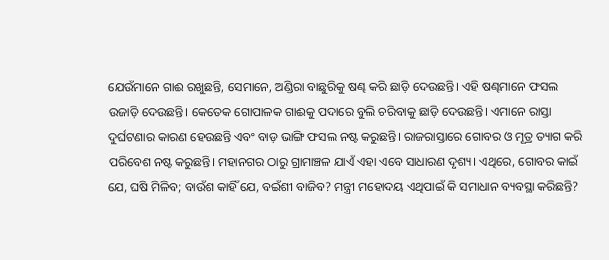ଯେଉଁମାନେ ଗାଈ ରଖୁଛନ୍ତି, ସେମାନେ, ଅଣ୍ଡିରା ବାଛୁରିକୁ ଷଣ୍ଢ କରି ଛାଡ଼ି ଦେଉଛନ୍ତି। ଏହି ଷଣ୍ଢମାନେ ଫସଲ ଉଜାଡ଼ି ଦେଉଛନ୍ତି। କେତେକ ଗୋପାଳକ ଗାଈକୁ ପଦାରେ ବୁଲି ଚରିବାକୁ ଛାଡ଼ି ଦେଉଛନ୍ତି। ଏମାନେ ରାସ୍ତା ଦୁର୍ଘଟଣାର କାରଣ ହେଉଛନ୍ତି ଏବଂ ବାଡ଼ ଭାଙ୍ଗି ଫସଲ ନଷ୍ଟ କରୁଛନ୍ତି। ରାଜରାସ୍ତାରେ ଗୋବର ଓ ମୂତ୍ର ତ୍ୟାଗ କରି ପରିବେଶ ନଷ୍ଟ କରୁଛନ୍ତି। ମହାନଗର ଠାରୁ ଗ୍ରାମାଞ୍ଚଳ ଯାଏଁ ଏହା ଏବେ ସାଧାରଣ ଦୃଶ୍ୟ। ଏଥିରେ, ଗୋବର କାଇଁ ଯେ, ଘଷି ମିଳିବ; ବାଉଁଶ କାହିଁ ଯେ, ବଇଁଶୀ ବାଜିବ? ମନ୍ତ୍ରୀ ମହୋଦୟ ଏଥିପାଇଁ କି ସମାଧାନ ବ୍ୟବସ୍ଥା କରିଛନ୍ତି?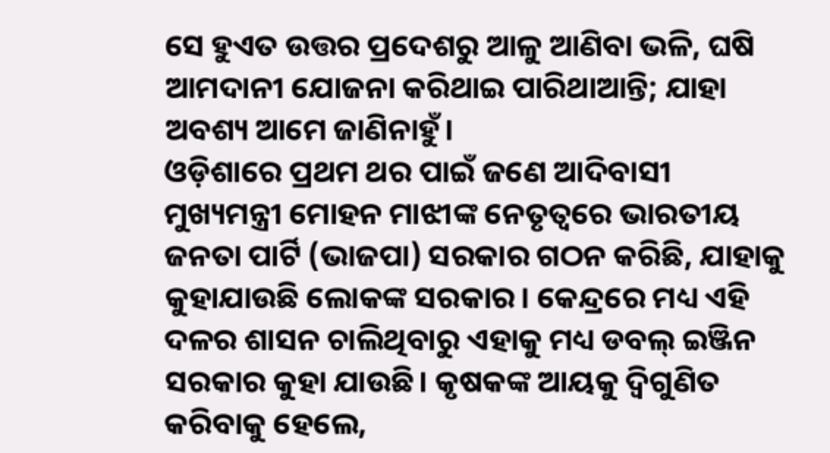ସେ ହୁଏତ ଉତ୍ତର ପ୍ରଦେଶରୁ ଆଳୁ ଆଣିବା ଭଳି, ଘଷି ଆମଦାନୀ ଯୋଜନା କରିଥାଇ ପାରିଥାଆନ୍ତି; ଯାହା ଅବଶ୍ୟ ଆମେ ଜାଣିନାହୁଁ।
ଓଡ଼ିଶାରେ ପ୍ରଥମ ଥର ପାଇଁ ଜଣେ ଆଦିବାସୀ ମୁଖ୍ୟମନ୍ତ୍ରୀ ମୋହନ ମାଝୀଙ୍କ ନେତୃତ୍ୱରେ ଭାରତୀୟ ଜନତା ପାର୍ଟି (ଭାଜପା) ସରକାର ଗଠନ କରିଛି, ଯାହାକୁ କୁହାଯାଉଛି ଲୋକଙ୍କ ସରକାର। କେନ୍ଦ୍ରରେ ମଧ୍ୟ ଏହି ଦଳର ଶାସନ ଚାଲିଥିବାରୁ ଏହାକୁ ମଧ୍ୟ ଡବଲ୍ ଇଞ୍ଜିନ ସରକାର କୁହା ଯାଉଛି। କୃଷକଙ୍କ ଆୟକୁ ଦ୍ୱିଗୁଣିତ କରିବାକୁ ହେଲେ,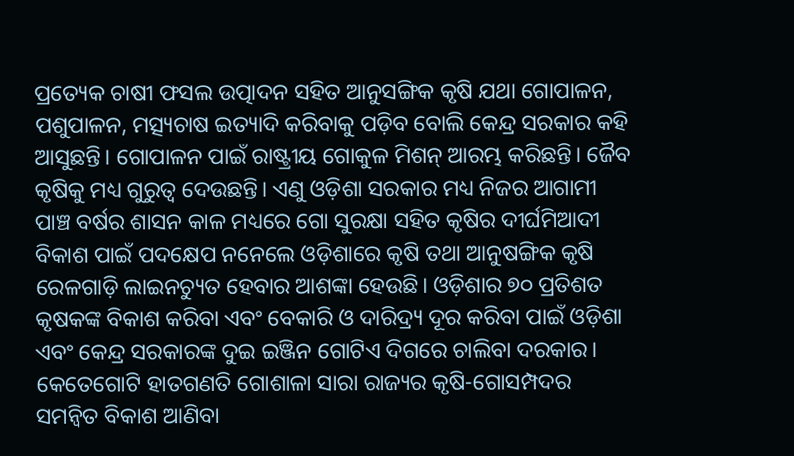ପ୍ରତ୍ୟେକ ଚାଷୀ ଫସଲ ଉତ୍ପାଦନ ସହିତ ଆନୁସଙ୍ଗିକ କୃଷି ଯଥା ଗୋପାଳନ, ପଶୁପାଳନ, ମତ୍ସ୍ୟଚାଷ ଇତ୍ୟାଦି କରିବାକୁ ପଡ଼ିବ ବୋଲି କେନ୍ଦ୍ର ସରକାର କହି ଆସୁଛନ୍ତି। ଗୋପାଳନ ପାଇଁ ରାଷ୍ଟ୍ରୀୟ ଗୋକୁଳ ମିଶନ୍ ଆରମ୍ଭ କରିଛନ୍ତି। ଜୈବ କୃଷିକୁ ମଧ୍ୟ ଗୁରୁତ୍ୱ ଦେଉଛନ୍ତି। ଏଣୁ ଓଡ଼ିଶା ସରକାର ମଧ୍ୟ ନିଜର ଆଗାମୀ ପାଞ୍ଚ ବର୍ଷର ଶାସନ କାଳ ମଧ୍ୟରେ ଗୋ ସୁରକ୍ଷା ସହିତ କୃଷିର ଦୀର୍ଘମିଆଦୀ ବିକାଶ ପାଇଁ ପଦକ୍ଷେପ ନନେଲେ ଓଡ଼ିଶାରେ କୃଷି ତଥା ଆନୁଷଙ୍ଗିକ କୃଷି ରେଳଗାଡ଼ି ଲାଇନଚ୍ୟୁତ ହେବାର ଆଶଙ୍କା ହେଉଛି। ଓଡ଼ିଶାର ୭୦ ପ୍ରତିଶତ କୃଷକଙ୍କ ବିକାଶ କରିବା ଏବଂ ବେକାରି ଓ ଦାରିଦ୍ର୍ୟ ଦୂର କରିବା ପାଇଁ ଓଡ଼ିଶା ଏବଂ କେନ୍ଦ୍ର ସରକାରଙ୍କ ଦୁଇ ଇଞ୍ଜିନ ଗୋଟିଏ ଦିଗରେ ଚାଲିବା ଦରକାର।
କେତେଗୋଟି ହାତଗଣତି ଗୋଶାଳା ସାରା ରାଜ୍ୟର କୃଷି-ଗୋସମ୍ପଦର ସମନ୍ୱିତ ବିକାଶ ଆଣିବା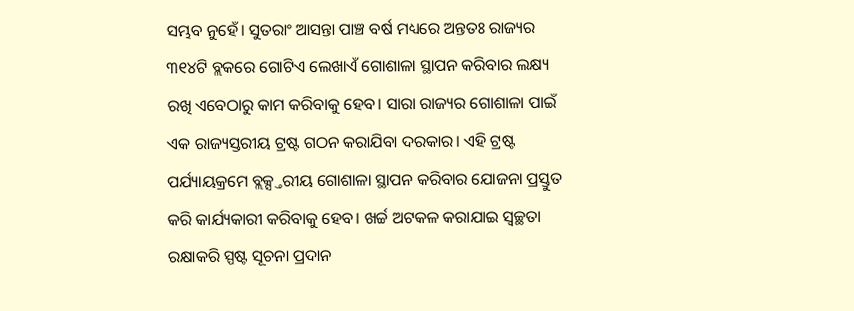ସମ୍ଭବ ନୁହେଁ। ସୁତରାଂ ଆସନ୍ତା ପାଞ୍ଚ ବର୍ଷ ମଧ୍ୟରେ ଅନ୍ତତଃ ରାଜ୍ୟର ୩୧୪ଟି ବ୍ଲକରେ ଗୋଟିଏ ଲେଖାଏଁ ଗୋଶାଳା ସ୍ଥାପନ କରିବାର ଲକ୍ଷ୍ୟ ରଖି ଏବେଠାରୁ କାମ କରିବାକୁ ହେବ। ସାରା ରାଜ୍ୟର ଗୋଶାଳା ପାଇଁ ଏକ ରାଜ୍ୟସ୍ତରୀୟ ଟ୍ରଷ୍ଟ ଗଠନ କରାଯିବା ଦରକାର। ଏହି ଟ୍ରଷ୍ଟ ପର୍ଯ୍ୟାୟକ୍ରମେ ବ୍ଲକ୍ସ୍ତରୀୟ ଗୋଶାଳା ସ୍ଥାପନ କରିବାର ଯୋଜନା ପ୍ରସ୍ତୁତ କରି କାର୍ଯ୍ୟକାରୀ କରିବାକୁ ହେବ। ଖର୍ଚ୍ଚ ଅଟକଳ କରାଯାଇ ସ୍ୱଚ୍ଛତା ରକ୍ଷାକରି ସ୍ପଷ୍ଟ ସୂଚନା ପ୍ରଦାନ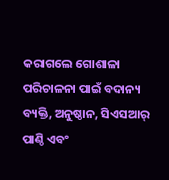କରାଗଲେ ଗୋଶାଳା ପରିଚାଳନା ପାଇଁ ବଦାନ୍ୟ ବ୍ୟକ୍ତି, ଅନୁଷ୍ଠାନ, ସିଏସଆର୍ ପାଣ୍ଠି ଏବଂ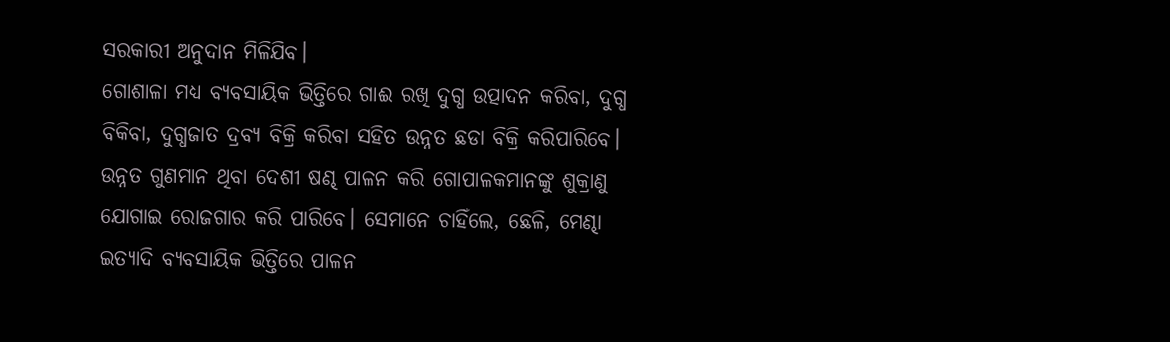ସରକାରୀ ଅନୁଦାନ ମିଳିଯିବ।
ଗୋଶାଳା ମଧ୍ୟ ବ୍ୟବସାୟିକ ଭିତ୍ତିରେ ଗାଈ ରଖି ଦୁଗ୍ଧ ଉତ୍ପାଦନ କରିବା, ଦୁଗ୍ଧ ବିକିବା, ଦୁଗ୍ଧଜାତ ଦ୍ରବ୍ୟ ବିକ୍ରି କରିବା ସହିତ ଉନ୍ନତ ଛଡା ବିକ୍ରି କରିପାରିବେ। ଉନ୍ନତ ଗୁଣମାନ ଥିବା ଦେଶୀ ଷଣ୍ଢ ପାଳନ କରି ଗୋପାଳକମାନଙ୍କୁ ଶୁକ୍ରାଣୁ ଯୋଗାଇ ରୋଜଗାର କରି ପାରିବେ। ସେମାନେ ଚାହିଁଲେ, ଛେଳି, ମେଣ୍ଢା ଇତ୍ୟାଦି ବ୍ୟବସାୟିକ ଭିତ୍ତିରେ ପାଳନ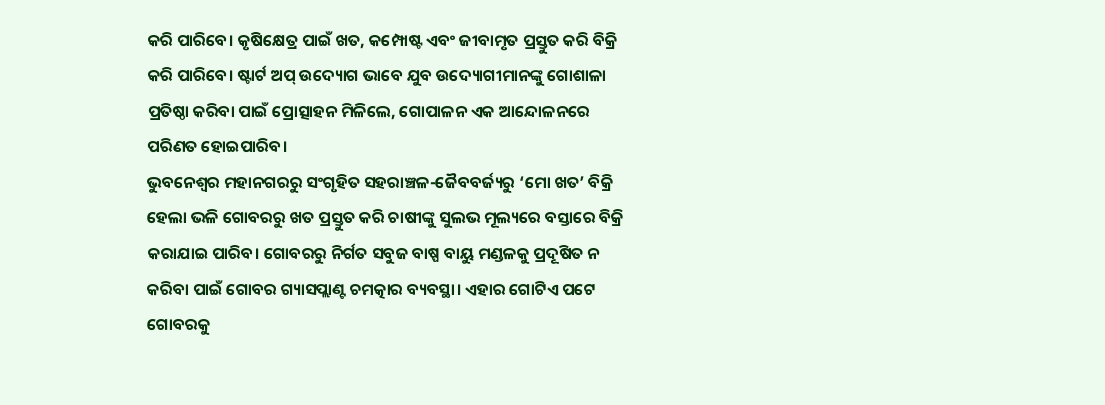କରି ପାରିବେ। କୃଷିକ୍ଷେତ୍ର ପାଇଁ ଖତ, କମ୍ପୋଷ୍ଟ ଏବଂ ଜୀବାମୃତ ପ୍ରସ୍ତୁତ କରି ବିକ୍ରି କରି ପାରିବେ। ଷ୍ଟାର୍ଟ ଅପ୍ ଉଦ୍ୟୋଗ ଭାବେ ଯୁବ ଉଦ୍ୟୋଗୀମାନଙ୍କୁ ଗୋଶାଳା ପ୍ରତିଷ୍ଠା କରିବା ପାଇଁ ପ୍ରୋତ୍ସାହନ ମିଳିଲେ, ଗୋପାଳନ ଏକ ଆନ୍ଦୋଳନରେ ପରିଣତ ହୋଇପାରିବ।
ଭୁବନେଶ୍ୱର ମହାନଗରରୁ ସଂଗୃହିତ ସହରାଞ୍ଚଳ-ଜୈବବର୍ଜ୍ୟରୁ ‘ମୋ ଖତ’ ବିକ୍ରି ହେଲା ଭଳି ଗୋବରରୁ ଖତ ପ୍ରସ୍ତୁତ କରି ଚାଷୀଙ୍କୁ ସୁଲଭ ମୂଲ୍ୟରେ ବସ୍ତାରେ ବିକ୍ରି କରାଯାଇ ପାରିବ। ଗୋବରରୁ ନିର୍ଗତ ସବୁଜ ବାଷ୍ପ ବାୟୁ ମଣ୍ଡଳକୁ ପ୍ରଦୂଷିତ ନ କରିବା ପାଇଁ ଗୋବର ଗ୍ୟାସପ୍ଲାଣ୍ଟ ଚମତ୍କାର ବ୍ୟବସ୍ଥା। ଏହାର ଗୋଟିଏ ପଟେ ଗୋବରକୁ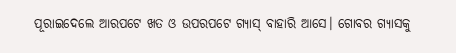ପୂରାଇଦେଲେ ଆରପଟେ ଖତ ଓ ଉପରପଟେ ଗ୍ୟାସ୍ ବାହାରି ଆସେ। ଗୋବର ଗ୍ୟାସକୁ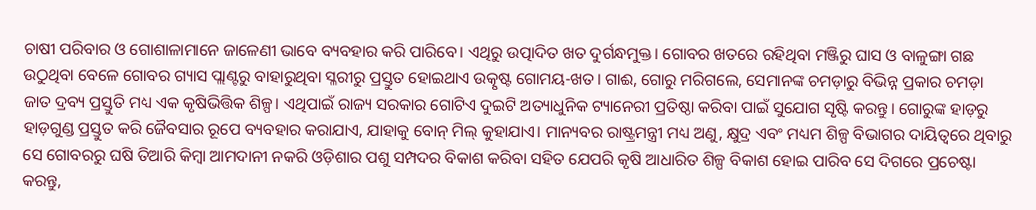ଚାଷୀ ପରିବାର ଓ ଗୋଶାଳାମାନେ ଜାଳେଣୀ ଭାବେ ବ୍ୟବହାର କରି ପାରିବେ। ଏଥିରୁ ଉତ୍ପାଦିତ ଖତ ଦୁର୍ଗନ୍ଧମୁକ୍ତ। ଗୋବର ଖତରେ ରହିଥିବା ମଞ୍ଜିରୁ ଘାସ ଓ ବାଳୁଙ୍ଗା ଗଛ ଉଠୁଥିବା ବେଳେ ଗୋବର ଗ୍ୟାସ ପ୍ଲାଣ୍ଟରୁ ବାହାରୁଥିବା ସ୍ଳରୀରୁ ପ୍ରସ୍ତୁତ ହୋଇଥାଏ ଉତ୍କୃଷ୍ଟ ଗୋମୟ-ଖତ। ଗାଈ, ଗୋରୁ ମରିଗଲେ, ସେମାନଙ୍କ ଚମଡ଼ାରୁ ବିଭିନ୍ନ ପ୍ରକାର ଚମଡ଼ା ଜାତ ଦ୍ରବ୍ୟ ପ୍ରସ୍ତୁତି ମଧ୍ୟ ଏକ କୃଷିଭିତ୍ତିକ ଶିଳ୍ପ। ଏଥିପାଇଁ ରାଜ୍ୟ ସରକାର ଗୋଟିଏ ଦୁଇଟି ଅତ୍ୟାଧୁନିକ ଟ୍ୟାନେରୀ ପ୍ରତିଷ୍ଠା କରିବା ପାଇଁ ସୁଯୋଗ ସୃଷ୍ଟି କରନ୍ତୁ। ଗୋରୁଙ୍କ ହାଡ଼ରୁ ହାଡ଼ଗୁଣ୍ଡ ପ୍ରସ୍ତୁତ କରି ଜୈବସାର ରୂପେ ବ୍ୟବହାର କରାଯାଏ, ଯାହାକୁ ବୋନ୍ ମିଲ୍ କୁହାଯାଏ। ମାନ୍ୟବର ରାଷ୍ଟ୍ରମନ୍ତ୍ରୀ ମଧ୍ୟ ଅଣୁ, କ୍ଷୁଦ୍ର ଏବଂ ମଧ୍ୟମ ଶିଳ୍ପ ବିଭାଗର ଦାୟିତ୍ୱରେ ଥିବାରୁ ସେ ଗୋବରରୁ ଘଷି ତିଆରି କିମ୍ବା ଆମଦାନୀ ନକରି ଓଡ଼ିଶାର ପଶୁ ସମ୍ପଦର ବିକାଶ କରିବା ସହିତ ଯେପରି କୃଷି ଆଧାରିତ ଶିଳ୍ପ ବିକାଶ ହୋଇ ପାରିବ ସେ ଦିଗରେ ପ୍ରଚେଷ୍ଟା କରନ୍ତୁ,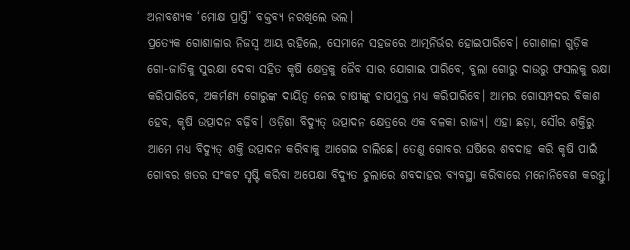ଅନାବଶ୍ୟକ ‘ମୋକ୍ଷ ପ୍ରାପ୍ତି’ ବକ୍ତବ୍ୟ ନରଖିଲେ ଭଲ।
ପ୍ରତ୍ୟେକ ଗୋଶାଳାର ନିଜସ୍ୱ ଆୟ ରହିଲେ, ସେମାନେ ସହଜରେ ଆତ୍ମନିର୍ଭର ହୋଇପାରିବେ। ଗୋଶାଳା ଗୁଡ଼ିକ ଗୋ-ଜାତିକୁ ସୁରକ୍ଷା ଦେବା ସହିତ କୃଷି କ୍ଷେତ୍ରକୁ ଜୈବ ସାର ଯୋଗାଇ ପାରିବେ, ବୁଲା ଗୋରୁ ଦାଉରୁ ଫସଲକୁ ରକ୍ଷା କରିପାରିବେ, ଅକର୍ମଣ୍ୟ ଗୋରୁଙ୍କ ଦାୟିତ୍ୱ ନେଇ ଚାଷୀଙ୍କୁ ଚାପମୁକ୍ତ ମଧ୍ୟ କରିପାରିବେ। ଆମର ଗୋସମ୍ପଦର ବିକାଶ ହେବ, କୃଷି ଉତ୍ପାଦନ ବଢ଼ିବ। ଓଡ଼ିଶା ବିଦ୍ୟୁତ୍ ଉତ୍ପାଦନ କ୍ଷେତ୍ରରେ ଏକ ବଳକା ରାଜ୍ୟ। ଏହା ଛଡ଼ା, ସୌର ଶକ୍ତିରୁ ଆମେ ମଧ୍ୟ ବିଦ୍ୟୁତ୍ ଶକ୍ତି ଉତ୍ପାଦନ କରିବାକୁ ଆଗେଇ ଚାଲିଛେ। ତେଣୁ ଗୋବର ଘଷିରେ ଶବଦାହ କରି କୃଷି ପାଇଁ ଗୋବର ଖତର ସଂକଟ ସୃଷ୍ଟି କରିବା ଅପେକ୍ଷା ବିଦ୍ୟୁତ ଚୁଲାରେ ଶବଦାହର ବ୍ୟବସ୍ଥା କରିବାରେ ମନୋନିବେଶ କରନ୍ତୁ।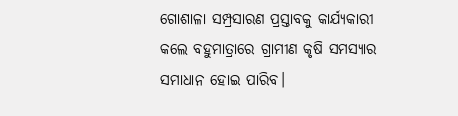ଗୋଶାଳା ସମ୍ପ୍ରସାରଣ ପ୍ରସ୍ତାବକୁ କାର୍ଯ୍ୟକାରୀ କଲେ ବହୁମାତ୍ରାରେ ଗ୍ରାମୀଣ କୃଷି ସମସ୍ୟାର ସମାଧାନ ହୋଇ ପାରିବ।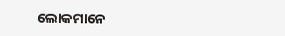ଲୋକମାନେ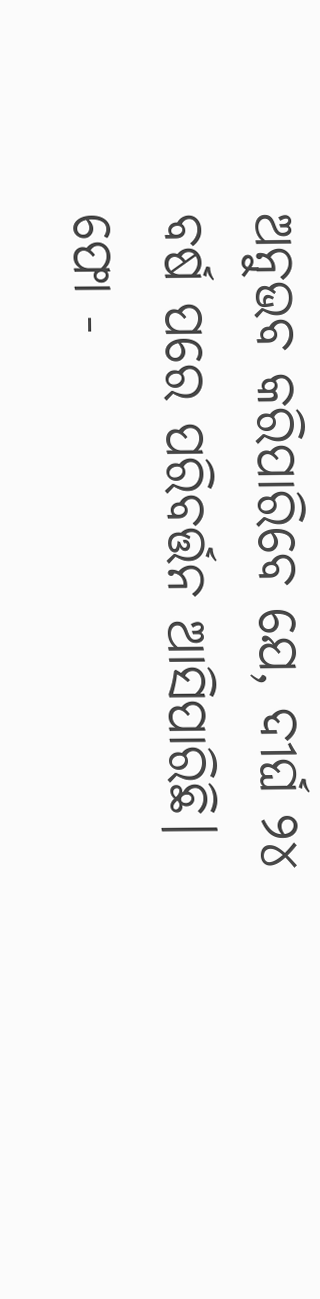ଅନୁଭବ କରିପାରିବେ ଯେ, ଦୀର୍ଘ ୨୪ ବର୍ଷ ପରେ ପରିବର୍ତ୍ତନ ଆସିପାରିଛି।
ଫୋ -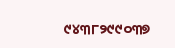୯୪୩୮୨୯୯୦୩୭